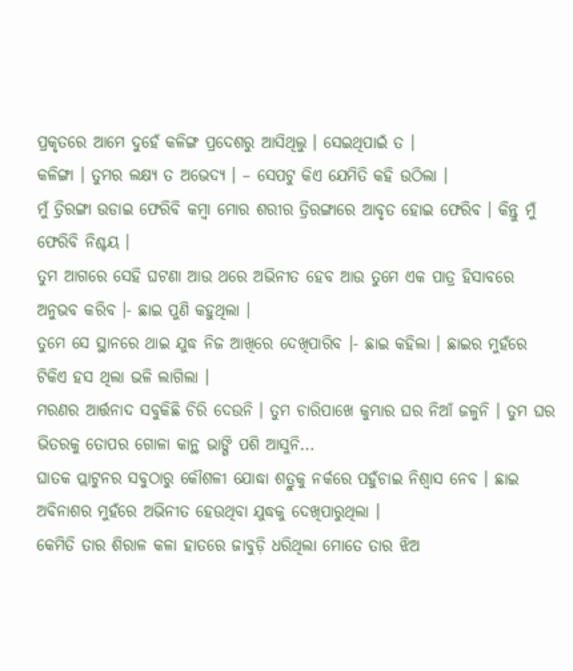ପ୍ରକୃତରେ ଆମେ ଦୁହେଁ କଳିଙ୍ଗ ପ୍ରଦେଶରୁ ଆସିଥିଲୁ । ସେଇଥିପାଇଁ ତ ।
କଳିଙ୍ଗା । ତୁମର ଲକ୍ଷ୍ୟ ତ ଅଭେଦ୍ୟ । – ସେପଟୁ କିଏ ଯେମିତି କହି ଉଠିଲା ।
ମୁଁ ତ୍ରିରଙ୍ଗା ଉଡାଇ ଫେରିବି କମ୍ବା ମୋର ଶରୀର ତ୍ରିରଙ୍ଗାରେ ଆବୃତ ହୋଇ ଫେରିବ । କିନ୍ତୁ ମୁଁ ଫେରିବି ନିଶ୍ଚୟ ।
ତୁମ ଆଗରେ ସେହି ଘଟଣା ଆଉ ଥରେ ଅଭିନୀତ ହେବ ଆଉ ତୁମେ ଏକ ପାତ୍ର ହିସାବରେ ଅନୁଭବ କରିବ ।- ଛାଇ ପୁଣି କହୁଥିଲା ।
ତୁମେ ସେ ସ୍ଥାନରେ ଥାଇ ଯୁଦ୍ଧ ନିଜ ଆଖିରେ ଦେଖିପାରିବ ।- ଛାଇ କହିଲା । ଛାଇର ମୁହଁରେ ଟିକିଏ ହସ ଥିଲା ଭଳି ଲାଗିଲା ।
ମରଣର ଆର୍ତ୍ତନାଦ ସବୁକିଛି ଚିରି ଦେଉନି । ତୁମ ଚାରିପାଖେ କୁମ୍ଭାର ଘର ନିଆଁ ଜଳୁନି । ତୁମ ଘର ଭିତରକୁ ତୋପର ଗୋଳା କାନ୍ଥ ଭାଙ୍ଗି ପଶି ଆସୁନି...
ଘାତକ ପ୍ଲାଟୁନର ସବୁଠାରୁ କୌଶଳୀ ଯୋଦ୍ଧା ଶତ୍ରୁକୁ ନର୍କରେ ପହୁଁଚାଇ ନିଶ୍ୱାସ ନେବ । ଛାଇ ଅବିନାଶର ମୁହଁରେ ଅଭିନୀତ ହେଉଥିବା ଯୁଦ୍ଧକୁ ଦେଖିପାରୁଥିଲା ।
କେମିତି ତାର ଶିରାଳ କଳା ହାତରେ ଜାବୁଡ଼ି ଧରିଥିଲା ମୋତେ ତାର ଝିଅ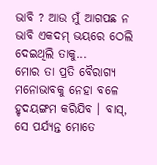ଭାବି ? ଆଉ ମୁଁ ଆଗପଛ ନ ଭାବି ଏକଦମ୍ ଭୟରେ ଠେଲି ଦେଇଥିଲି ତାକୁ...
ମୋର ତା ପ୍ରତି ବୈରାଗ୍ୟ ମନୋଭାବକୁ ନେହା ବଳେ ହୃଦୟଙ୍ଗମ କରିଯିବ । ବାସ୍, ସେ ପର୍ଯ୍ୟନ୍ତ ମୋତେ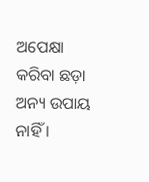ଅପେକ୍ଷା କରିବା ଛଡ଼ା ଅନ୍ୟ ଉପାୟ ନାହିଁ ।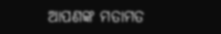ଆପଣଙ୍କ ମତାମତ